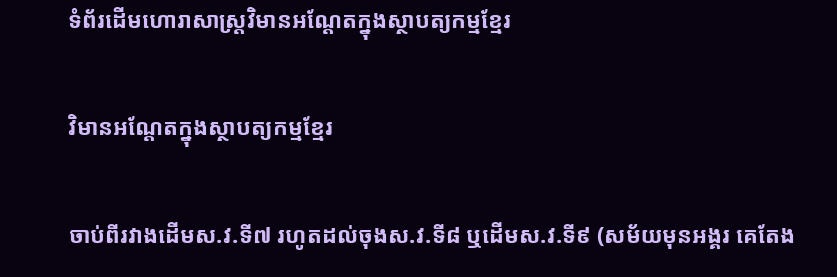ទំព័រដើមហោរាសាស្ត្រវិមានអណ្តែតក្នុងស្ថាបត្យកម្មខ្មែរ

វិមានអណ្តែតក្នុងស្ថាបត្យកម្មខ្មែរ

ចាប់ពីរវាងដើមស.វ.ទី៧ រហូតដល់ចុងស.វ.ទី៨ ឬដើមស.វ.ទី៩ (សម័យមុនអង្គរ គេតែង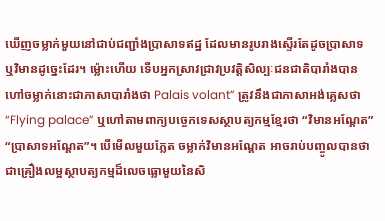ឃើញចម្លាក់មួយនៅជាប់ជញ្ជាំងប្រាសាទឥដ្ឋ ដែលមានរូបរាងស្ទើរតែដូចប្រាសាទ ឬវិមានដូច្នេះដែរ។ ម្ល៉ោះហើយ ទើបអ្នកស្រាវជ្រាវប្រវត្តិសិល្បៈជនជាតិបារាំងបានហៅចម្លាក់នោះជាភាសាបារាំងថា Palais volant” ត្រូវនឹងជាភាសាអង់គ្លេសថា “Flying palace” ឬហៅតាមពាក្យបច្ចេកទេសស្ថាបត្យកម្មខ្មែរថា “វិមានអណ្តែត” “ប្រាសាទអណ្តែត”។ បើមើលមួយភ្លែត ចម្លាក់វិមានអណ្តែត អាចរាប់បញ្ចូលបានថាជាគ្រឿងលម្អស្ថាបត្យកម្មដ៏លេចធ្លោមួយនៃសិ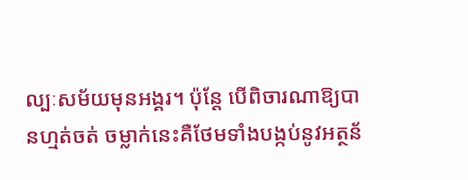ល្បៈសម័យមុនអង្គរ។ ប៉ុន្តែ បើពិចារណាឱ្យបានហ្មត់ចត់ ចម្លាក់នេះគឺថែមទាំងបង្កប់នូវអត្ថន័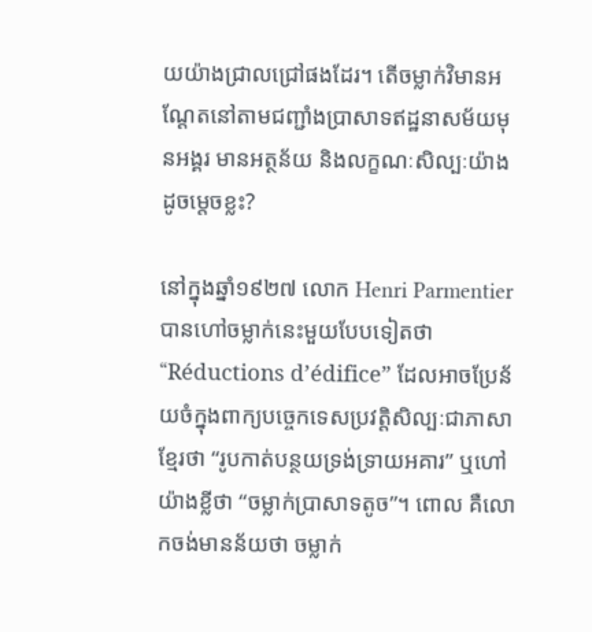យយ៉ាងជ្រាលជ្រៅផងដែរ។ តើចម្លាក់វិមានអណ្តែតនៅតាមជញ្ជាំងប្រាសាទឥដ្ឋនាសម័យមុនអង្គរ មានអត្ថន័យ និងលក្ខណៈសិល្បៈយ៉ាងដូចម្តេចខ្លះ?

នៅក្នុងឆ្នាំ១៩២៧ លោក Henri Parmentier បានហៅចម្លាក់នេះមួយបែបទៀតថា “Réductions d’édifice” ដែលអាចប្រែន័យចំក្នុងពាក្យបច្ចេកទេសប្រវត្តិសិល្បៈជាភាសាខ្មែរថា “រូបកាត់បន្ថយទ្រង់ទ្រាយអគារ” ឬហៅយ៉ាងខ្លីថា “ចម្លាក់ប្រាសាទតូច”។ ពោល គឺលោកចង់មានន័យថា ចម្លាក់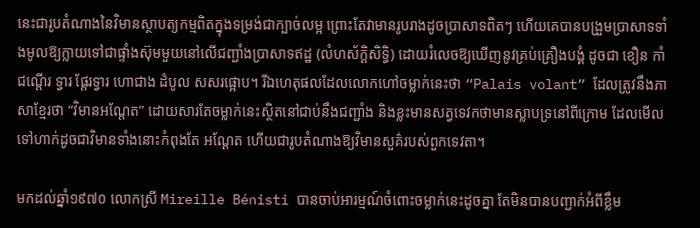នេះជារូបតំណាងនៃវិមានស្ថាបត្យកម្មពិតក្នុងទម្រង់ជាក្បាច់លម្អ ព្រោះតែវាមានរូបរាងដូចប្រាសាទពិតៗ ហើយគេបានបង្រួមប្រាសាទទាំងមូលឱ្យក្លាយទៅជាផ្ទាំងស៊ុមមួយនៅលើជញ្ជាំងប្រាសាទឥដ្ឋ (លំហស័ក្តិសិទិ្ធ) ដោយរំលេចឱ្យឃើញនូវគ្រប់គ្រឿងបង្គំ ដូចជា ខឿន កាំជណ្តើរ ទ្វារ ផ្តែរទ្វារ ហោជាង ដំបូល សសរផ្អោប។ រីឯហេតុផលដែលលោកហៅចម្លាក់នេះថា “Palais volant” ដែលត្រូវនឹងភាសាខ្មែរថា “វិមានអណ្តែត” ដោយសារតែចម្លាក់នេះស្ថិតនៅជាប់នឹងជញ្ជាំង និងខ្លះមានសត្វទេវកថាមានស្លាបទ្រនៅពីក្រោម ដែលមើលទៅហាក់ដូចជាវិមានទាំងនោះកំពុងតែ អណ្តែត ហើយជារូបតំណាងឱ្យវិមានសួគ៌របស់ពួកទេវតា។

មកដល់ឆ្នាំ១៩៧០ លោកស្រី Mireille Bénisti បានចាប់អារម្មណ៍ចំពោះចម្លាក់នេះដូចគ្នា តែមិនបានបញ្ជាក់អំពីខ្លឹម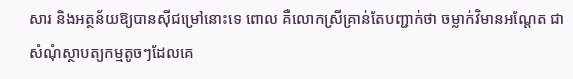សារ និងអត្ថន័យឱ្យបានស៊ីជម្រៅនោះទេ ពោល គឺលោកស្រីគ្រាន់តែបញ្ជាក់ថា ចម្លាក់វិមានអណ្តែត ជាសំណុំស្ថាបត្យកម្មតូចៗដែលគេ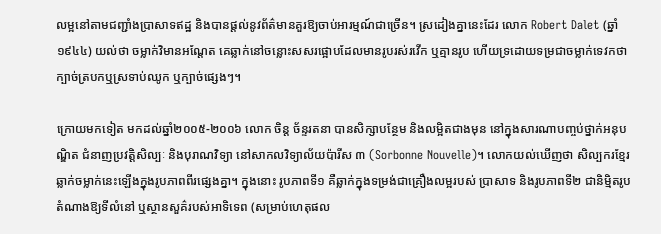លម្អនៅតាមជញ្ជាំងប្រាសាទឥដ្ឋ និងបានផ្តល់នូវព័ត៌មានគួរឱ្យចាប់អារម្មណ៍ជាច្រើន។ ស្រដៀងគ្នានេះដែរ លោក Robert Dalet (ឆ្នាំ១៩៤៤) យល់ថា ចម្លាក់វិមានអណ្តែត គេឆ្លាក់នៅចន្លោះសសរផ្អោបដែលមានរូបរស់រវើក ឬគ្មានរូប ហើយទ្រដោយទម្រជាចម្លាក់ទេវកថា ក្បាច់ត្របកឬស្រទាប់ឈូក ឬក្បាច់ផ្សេងៗ។

ក្រោយមកទៀត មកដល់ឆ្នាំ២០០៥-២០០៦ លោក ចិន្ត ច័ន្ទរតនា បានសិក្សាបន្ថែម និងលម្អិតជាងមុន នៅក្នុងសារណាបញ្ចប់ថ្នាក់អនុបណ្ឌិត ជំនាញប្រវត្តិសិល្បៈ និងបុរាណវិទ្យា នៅសាកលវិទ្យាល័យប៉ារីស ៣ (Sorbonne Nouvelle)។ លោកយល់ឃើញថា សិល្បករខ្មែរឆ្លាក់ចម្លាក់នេះឡើងក្នុងរូបភាពពីរផ្សេងគ្នា។ ក្នុងនោះ រូបភាពទី១ គឺឆ្លាក់ក្នុងទម្រង់ជាគ្រឿងលម្អរបស់ ប្រាសាទ និងរូបភាពទី២ ជានិម្មិតរូបតំណាងឱ្យទីលំនៅ ឬស្ថានសួគ៌របស់អាទិទេព (សម្រាប់ហេតុផល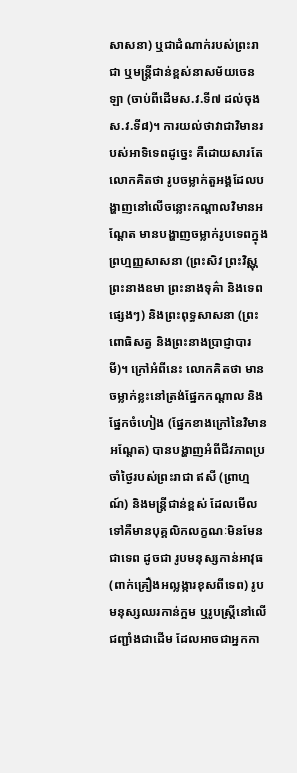សាសនា) ឬជាដំណាក់របស់ព្រះរាជា ឬមន្រ្តីជាន់ខ្ពស់នាសម័យចេនឡា (ចាប់ពីដើមស.វ.ទី៧ ដល់ចុងស.វ.ទី៨)។ ការយល់ថាវាជាវិមានរបស់អាទិទេពដូច្នេះ គឺដោយសារតែលោកគិតថា រូបចម្លាក់តួអង្គដែលបង្ហាញនៅលើចន្លោះកណ្តាលវិមានអណ្តែត មានបង្ហាញចម្លាក់រូបទេពក្នុងព្រហ្មញ្ញសាសនា (ព្រះសិវ ព្រះវិស្ណុ ព្រះនាងឧមា ព្រះនាងទុគ៌ា និងទេពផ្សេងៗ) និងព្រះពុទ្ធសាសនា (ព្រះពោធិសត្វ និងព្រះនាងប្រាជ្ញាបារមី)។ ក្រៅអំពីនេះ លោកគិតថា មានចម្លាក់ខ្លះនៅត្រង់ផ្នែកកណ្តាល និងផ្នែកចំហៀង (ផ្នែកខាងក្រៅនៃវិមានអណ្តែត) បានបង្ហាញអំពីជីវភាពប្រចាំថ្ងៃរបស់ព្រះរាជា ឥសី (ព្រាហ្មណ៍) និងមន្រ្តីជាន់ខ្ពស់ ដែលមើលទៅគឺមានបុគ្គលិកលក្ខណៈមិនមែនជាទេព ដូចជា រូបមនុស្សកាន់អាវុធ (ពាក់គ្រឿងអល្លង្ការខុសពីទេព) រូបមនុស្សឈរកាន់ក្អម ឬរូបស្រ្តីនៅលើជញ្ជាំងជាដើម ដែលអាចជាអ្នកកា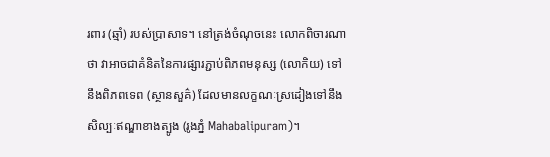រពារ (ឆ្មាំ) របស់ប្រាសាទ។ នៅត្រង់ចំណុចនេះ លោកពិចារណាថា វាអាចជាគំនិតនៃការផ្សារភ្ជាប់ពិភពមនុស្ស (លោកិយ) ទៅនឹងពិភពទេព (ស្ថានសួគ៌) ដែលមានលក្ខណៈស្រដៀងទៅនឹងសិល្បៈឥណ្ឌាខាងត្បូង (រូងភ្នំ Mahabalipuram)។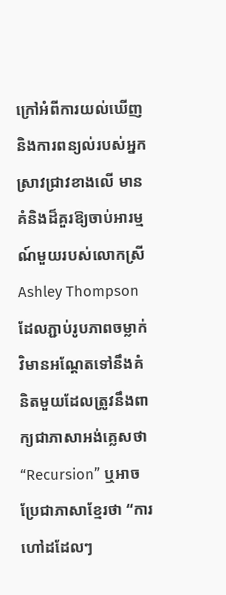ក្រៅអំពីការយល់ឃើញ និងការពន្យល់របស់អ្នកស្រាវជ្រាវខាងលើ មានគំនិងដ៏គួរឱ្យចាប់អារម្មណ៍មួយរបស់លោកស្រី Ashley Thompson ដែលភ្ជាប់រូបភាពចម្លាក់វិមានអណ្តែតទៅនឹងគំនិតមួយដែលត្រូវនឹងពាក្យជាភាសាអង់គ្លេសថា “Recursion” ឬអាចប្រែជាភាសាខ្មែរថា “ការហៅដដែលៗ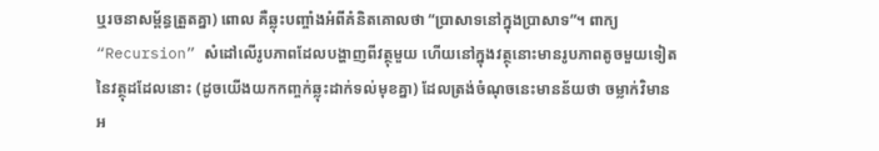ឬរចនាសម្ព័ន្ធត្រួតគ្នា) ពោល គឺឆ្លុះបញ្ចាំងអំពីគំនិតគោលថា “ប្រាសាទនៅក្នុងប្រាសាទ”។ ពាក្យ “Recursion” សំដៅលើរូបភាពដែលបង្ហាញពីវត្ថុមួយ ហើយនៅក្នុងវត្ថុនោះមានរូបភាពតូចមួយទៀតនៃវត្ថុដដែលនោះ (ដូចយើងយកកញ្ចក់ឆ្លុះដាក់ទល់មុខគ្នា) ដែលត្រង់ចំណុចនេះមានន័យថា ចម្លាក់វិមានអ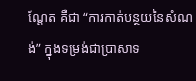ណ្តែត គឺជា “ការកាត់បន្ថយនៃសំណង់” ក្នុងទម្រង់ជាប្រាសាទ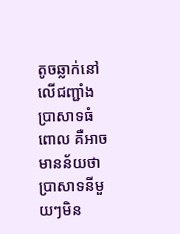តូចឆ្លាក់នៅលើជញ្ជាំងប្រាសាទធំ ពោល គឺអាចមានន័យថា ប្រាសាទនីមួយៗមិន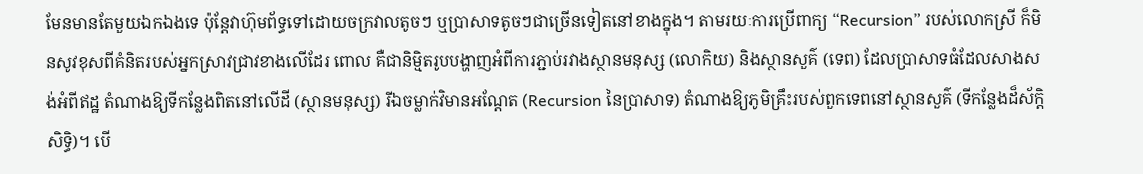មែនមានតែមួយឯកឯងទេ ប៉ុន្តែវាហ៊ុមព័ទ្ធទៅដោយចក្រវាលតូចៗ ឬប្រាសាទតូចៗជាច្រើនទៀតនៅខាងក្នុង។ តាមរយៈការប្រើពាក្យ “Recursion” របស់លោកស្រី ក៏មិនសូវខុសពីគំនិតរបស់អ្នកស្រាវជ្រាវខាងលើដែរ ពោល គឺជានិម្មិតរូបបង្ហាញអំពីការភ្ជាប់រវាងស្ថានមនុស្ស (លោកិយ) និងស្ថានសួគ៌ (ទេព) ដែលប្រាសាទធំដែលសាងសង់អំពីឥដ្ឋ តំណាងឱ្យទីកន្លែងពិតនៅលើដី (ស្ថានមនុស្ស) រីឯចម្លាក់វិមានអណ្តែត (Recursion នៃប្រាសាទ) តំណាងឱ្យភូមិគ្រឹះរបស់ពួកទេពនៅស្ថានសួគ៌ (ទីកន្លែងដ៏ស័ក្តិសិទ្ធិ)។ បើ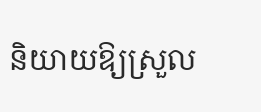និយាយឱ្យស្រួល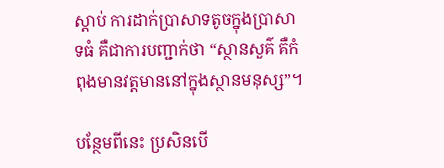ស្តាប់ ការដាក់ប្រាសាទតូចក្នុងប្រាសាទធំ គឺជាការបញ្ជាក់ថា “ស្ថានសួគ៌ គឺកំពុងមានវត្តមាននៅក្នុងស្ថានមនុស្ស”។

បន្ថែមពីនេះ ប្រសិនបើ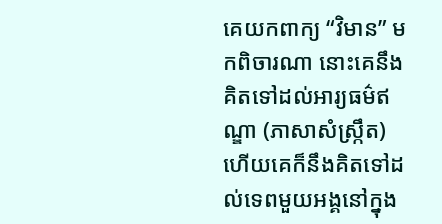គេយកពាក្យ “វិមាន” មកពិចារណា នោះគេនឹងគិតទៅដល់អារ្យធម៌ឥណ្ឌា (ភាសាសំស្រ្កឹត) ហើយគេក៏នឹងគិតទៅដល់ទេពមួយអង្គនៅក្នុង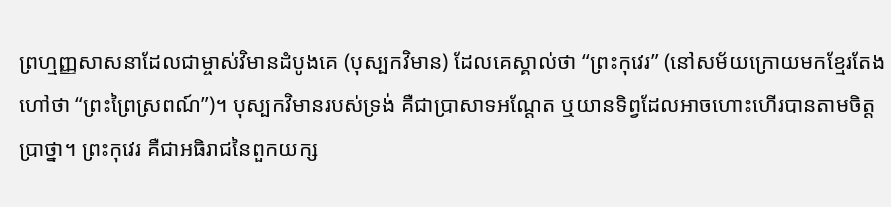ព្រហ្មញ្ញសាសនាដែលជាម្ចាស់វិមានដំបូងគេ (បុស្បកវិមាន) ដែលគេស្គាល់ថា “ព្រះកុវេរ” (នៅសម័យក្រោយមកខ្មែរតែងហៅថា “ព្រះព្រៃស្រពណ៍”)។ បុស្បកវិមានរបស់ទ្រង់ គឺជាប្រាសាទអណ្តែត ឬយានទិព្វដែលអាចហោះហើរបានតាមចិត្តប្រាថ្នា។ ព្រះកុវេរ គឺជាអធិរាជនៃពួកយក្ស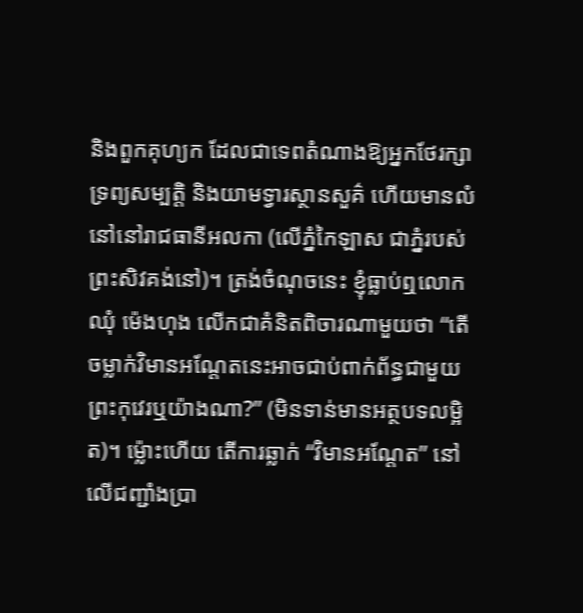និងពួកគុហ្យក ដែលជាទេពតំណាងឱ្យអ្នកថែរក្សាទ្រព្យសម្បត្តិ និងយាមទ្វារស្ថានសួគ៌ ហើយមានលំនៅនៅរាជធានីអលកា (លើភ្នំកៃឡាស ជាភ្នំរបស់ព្រះសិវគង់នៅ)។ ត្រង់ចំណុចនេះ ខ្ញុំធ្លាប់ឮលោក ឈុំ ម៉េងហុង លើកជាគំនិតពិចារណាមួយថា “តើចម្លាក់វិមានអណ្តែតនេះអាចជាប់ពាក់ព័ន្ធជាមួយព្រះកុវេរឬយ៉ាងណា?” (មិនទាន់មានអត្ថបទលម្អិត)។ ម្ល៉ោះហើយ តើការឆ្លាក់ “វិមានអណ្តែត” នៅលើជញ្ជាំងប្រា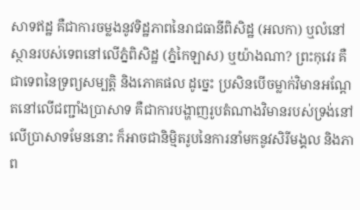សាទឥដ្ឋ គឺជាការចម្លងនូវទិដ្ឋភាពនៃរាជធានីពិសិដ្ឋ (អលកា) ឬលំនៅស្ថានរបស់ទេពនៅលើភ្នំពិសិដ្ឋ (ភ្នំកៃឡាស) ឬយ៉ាងណា? ព្រះកុវេរ គឺជាទេពនៃទ្រព្យសម្បត្តិ និងភោគផល ដូច្នេះ ប្រសិនបើចម្លាក់វិមានអណ្តែតនៅលើជញ្ជាំងប្រាសាទ គឺជាការបង្ហាញរូបតំណាងវិមានរបស់ទ្រង់នៅលើប្រាសាទមែននោះ ក៏អាចជានិម្មិតរូបនៃការនាំមកនូវសិរីមង្គល និងភាព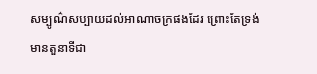សម្បូណ៌សប្បាយដល់អាណាចក្រផងដែរ ព្រោះតែទ្រង់មានតួនាទីជា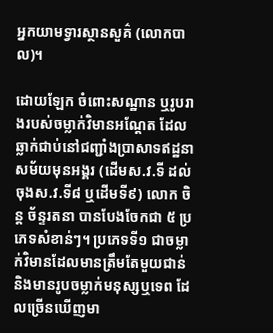អ្នកយាមទ្វារស្ថានសួគ៌ (លោកបាល)។

ដោយឡែក ចំពោះសណ្ឋាន ឬរូបរាងរបស់ចម្លាក់វិមានអណ្តែត ដែលឆ្លាក់ជាប់នៅជញ្ជាំងប្រាសាទឥដ្ឋនាសម័យមុនអង្គរ (ដើមស.វ.ទី ដល់ចុងស.វ.ទី៨ ឬដើមទី៩) លោក ចិន្ត ច័ន្ទរតនា បានបែងចែកជា ៥ ប្រភេទសំខាន់ៗ។ ប្រភេទទី១ ជាចម្លាក់វិមានដែលមានត្រឹមតែមួយជាន់ និងមានរូបចម្លាក់មនុស្សឬទេព ដែលច្រើនឃើញមា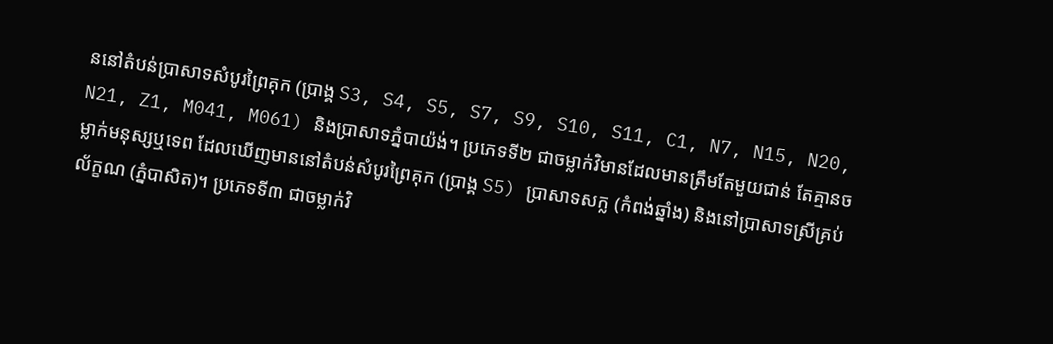ននៅតំបន់ប្រាសាទសំបូរព្រៃគុក (ប្រាង្គ S3, S4, S5, S7, S9, S10, S11, C1, N7, N15, N20, N21, Z1, M041, M061) និងប្រាសាទភ្នំបាយ៉ង់។ ប្រភេទទី២ ជាចម្លាក់វិមានដែលមានត្រឹមតែមួយជាន់ តែគ្មានចម្លាក់មនុស្សឬទេព ដែលឃើញមាននៅតំបន់សំបូរព្រៃគុក (ប្រាង្គ S5) ប្រាសាទសក្ល (កំពង់ឆ្នាំង) និងនៅប្រាសាទស្រីគ្រប់ល័ក្ខណ (ភ្នំបាសិត)។ ប្រភេទទី៣ ជាចម្លាក់វិ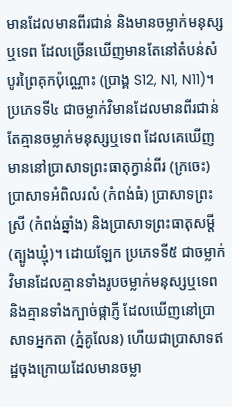មានដែលមានពីរជាន់ និងមានចម្លាក់មនុស្សឬទេព ដែលច្រើនឃើញមានតែនៅតំបន់សំបូរព្រៃគុកប៉ុណ្ណោះ (ប្រាង្គ S12, N1, N11)។ ប្រភេទទី៤ ជាចម្លាក់វិមានដែលមានពីរជាន់ តែគ្មានចម្លាក់មនុស្សឬទេព ដែលគេឃើញមាននៅប្រាសាទព្រះធាតុក្វាន់ពីរ (ក្រចេះ) ប្រាសាទអំពិលរលំ (កំពង់ធំ) ប្រាសាទព្រះស្រី (កំពង់ឆ្នាំង) និងប្រាសាទព្រះធាតុសម្តី (ត្បូងឃ្មុំ)។ ដោយឡែក ប្រភេទទី៥ ជាចម្លាក់វិមានដែលគ្មានទាំងរូបចម្លាក់មនុស្សឬទេព និងគ្មានទាំងក្បាច់ផ្កាភ្ញី ដែលឃើញនៅប្រាសាទអ្នកតា (ភ្នំគូលែន) ហើយជាប្រាសាទឥដ្ឋចុងក្រោយដែលមានចម្លា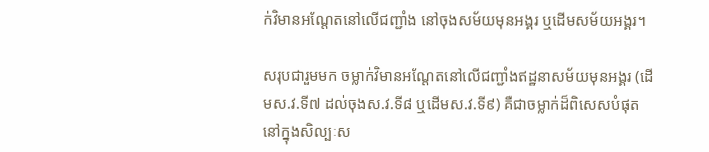ក់វិមានអណ្តែតនៅលើជញ្ជាំង នៅចុងសម័យមុនអង្គរ ឬដើមសម័យអង្គរ។

សរុបជារួមមក ចម្លាក់វិមានអណ្តែតនៅលើជញ្ជាំងឥដ្ឋនាសម័យមុនអង្គរ (ដើមស.វ.ទី៧ ដល់ចុងស.វ.ទី៨ ឬដើមស.វ.ទី៩) គឺជាចម្លាក់ដ៏ពិសេសបំផុតនៅក្នុងសិល្បៈស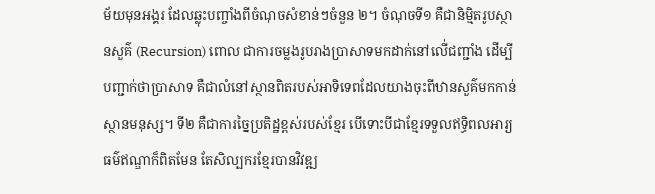ម័យមុនអង្គរ ដែលឆ្លុះបញ្ចាំងពីចំណុចសំខាន់ៗចំនួន ២។ ចំណុចទី១ គឺជានិម្មិតរូបស្ថានសួគ៌ (Recursion) ពោល ជាការចម្លងរូបរាងប្រាសាទមកដាក់នៅលើ់ជញ្ជាំង ដើម្បីបញ្ជាក់ថាប្រាសាទ គឺជាលំនៅស្ថានពិតរបស់អាទិទេពដែលយាងចុះពីឋានសួគ៌មកកាន់ស្ថានមនុស្ស។ ទី២ គឺជាការច្នៃប្រតិដ្ឋខ្ពស់របស់ខ្មែរ បើទោះបីជាខ្មែរទទួលឥទ្ធិពលអារ្យធម៌ឥណ្ឌាក៏ពិតមែន តែសិល្បករខ្មែរបានវិវឌ្ឍ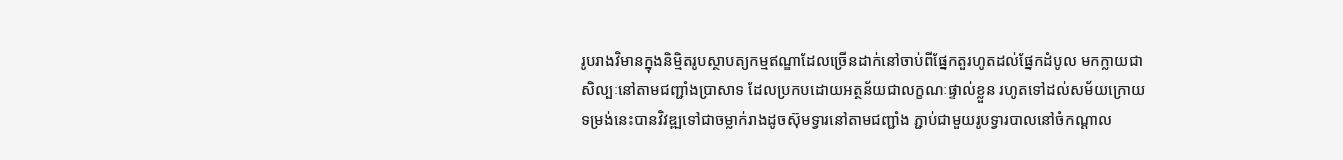រូបរាងវិមានក្នុងនិម្មិតរូបស្ថាបត្យកម្មឥណ្ឌាដែលច្រើនដាក់នៅចាប់ពីផ្នែកតួរហូតដល់ផ្នែកដំបូល មកក្លាយជាសិល្បៈនៅតាមជញ្ជាំងប្រាសាទ ដែលប្រកបដោយអត្ថន័យជាលក្ខណៈផ្ទាល់ខ្លួន រហូតទៅដល់សម័យក្រោយទម្រង់នេះបានវិវឌ្ឍទៅជាចម្លាក់រាងដូចស៊ុមទ្វារនៅតាមជញ្ជាំង ភ្ជាប់ជាមួយរូបទ្វារបាលនៅចំកណ្តាល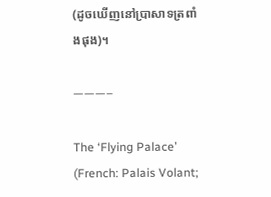(ដូចឃើញនៅប្រាសាទត្រពាំងផុង)។

———–

The ‘Flying Palace’ (French: Palais Volant;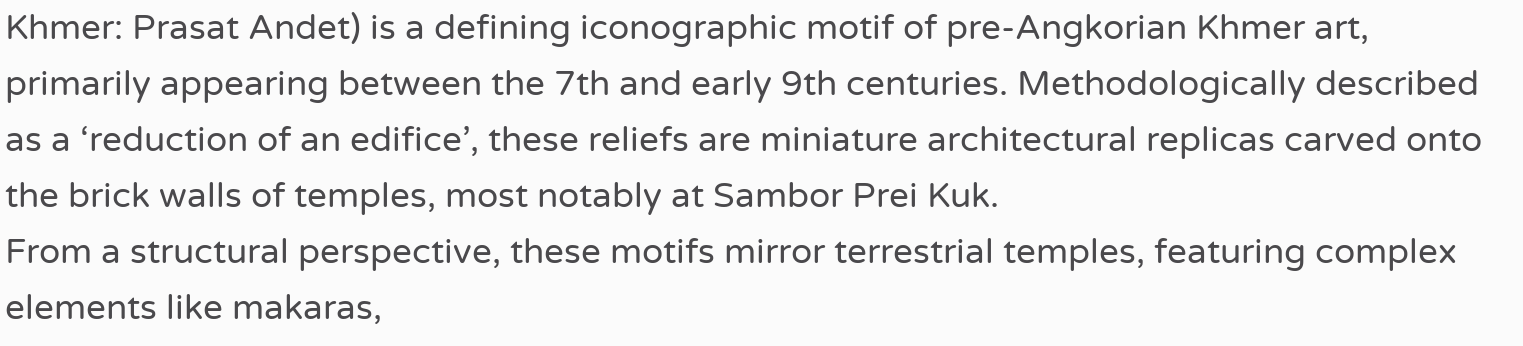Khmer: Prasat Andet) is a defining iconographic motif of pre-Angkorian Khmer art, primarily appearing between the 7th and early 9th centuries. Methodologically described as a ‘reduction of an edifice’, these reliefs are miniature architectural replicas carved onto the brick walls of temples, most notably at Sambor Prei Kuk.
From a structural perspective, these motifs mirror terrestrial temples, featuring complex elements like makaras,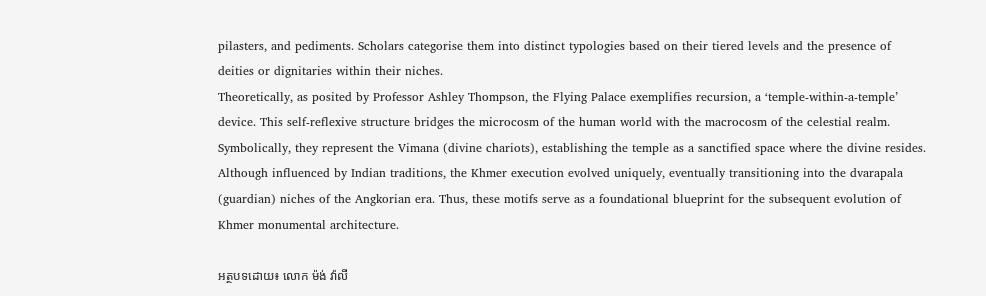pilasters, and pediments. Scholars categorise them into distinct typologies based on their tiered levels and the presence of deities or dignitaries within their niches.
Theoretically, as posited by Professor Ashley Thompson, the Flying Palace exemplifies recursion, a ‘temple-within-a-temple’ device. This self-reflexive structure bridges the microcosm of the human world with the macrocosm of the celestial realm. Symbolically, they represent the Vimana (divine chariots), establishing the temple as a sanctified space where the divine resides. Although influenced by Indian traditions, the Khmer execution evolved uniquely, eventually transitioning into the dvarapala (guardian) niches of the Angkorian era. Thus, these motifs serve as a foundational blueprint for the subsequent evolution of Khmer monumental architecture.

អត្ថបទដោយ៖ លោក ម៉ង់ វ៉ាលី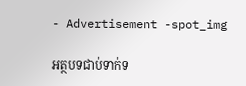- Advertisement -spot_img

អត្ថបទជាប់ទាក់ទ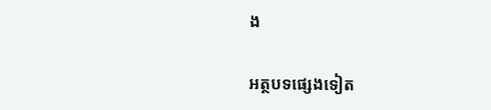ង

អត្ថបទផ្សេងទៀត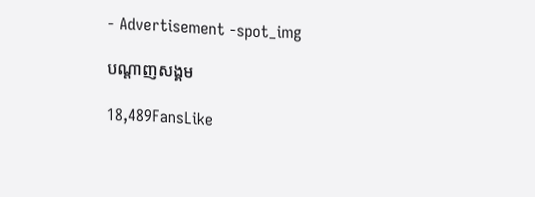- Advertisement -spot_img

បណ្ដាញសង្គម

18,489FansLike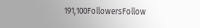191,100FollowersFollow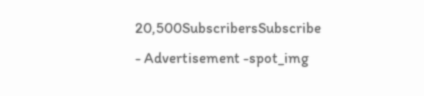20,500SubscribersSubscribe
- Advertisement -spot_img